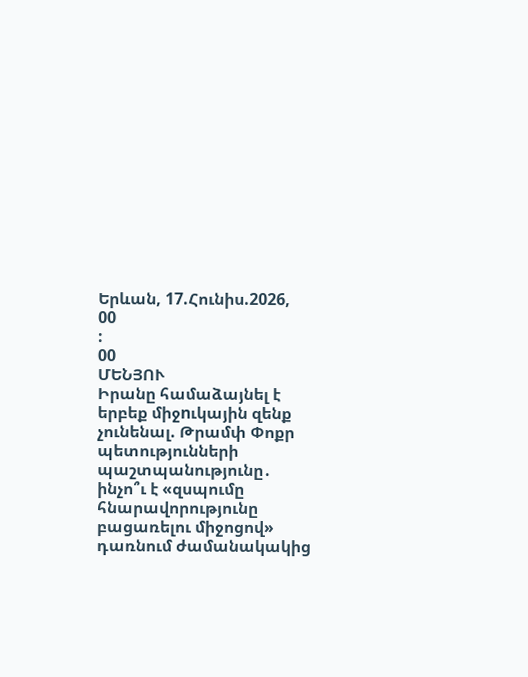Երևան, 17.Հունիս.2026,
00
:
00
ՄԵՆՅՈՒ
Իրանը համաձայնել է երբեք միջnւկային զենք չունենալ. Թրամփ Փոքր պետությունների պաշտպանությունը․ ինչո՞ւ է «զսպումը հնարավորությունը բացառելու միջոցով» դառնում ժամանակակից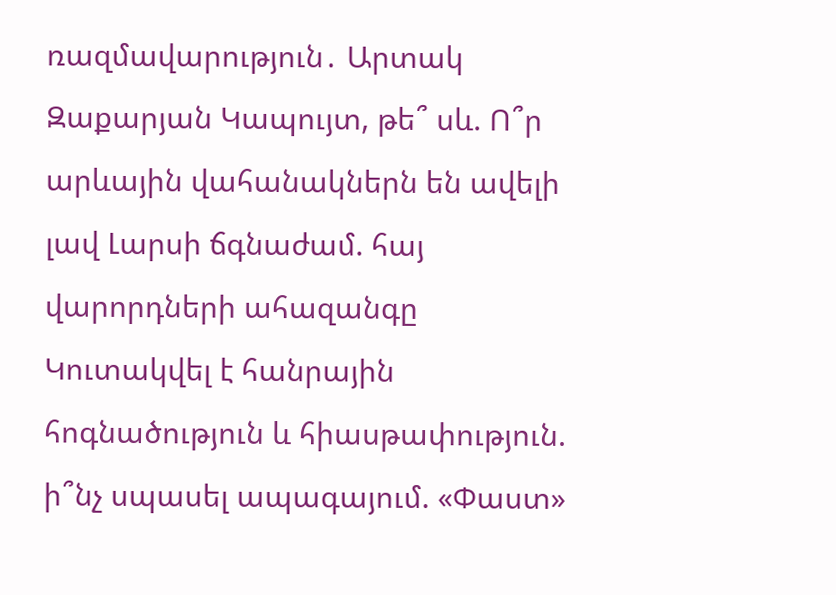ռազմավարություն․ Արտակ Զաքարյան Կապույտ, թե՞ սև. Ո՞ր արևային վահանակներն են ավելի լավ Լարսի ճգնաժամ. հայ վարորդների ահազանգը Կուտակվել է հանրային հոգնածություն և հիասթափություն. ի՞նչ սպասել ապագայում. «Փաստ»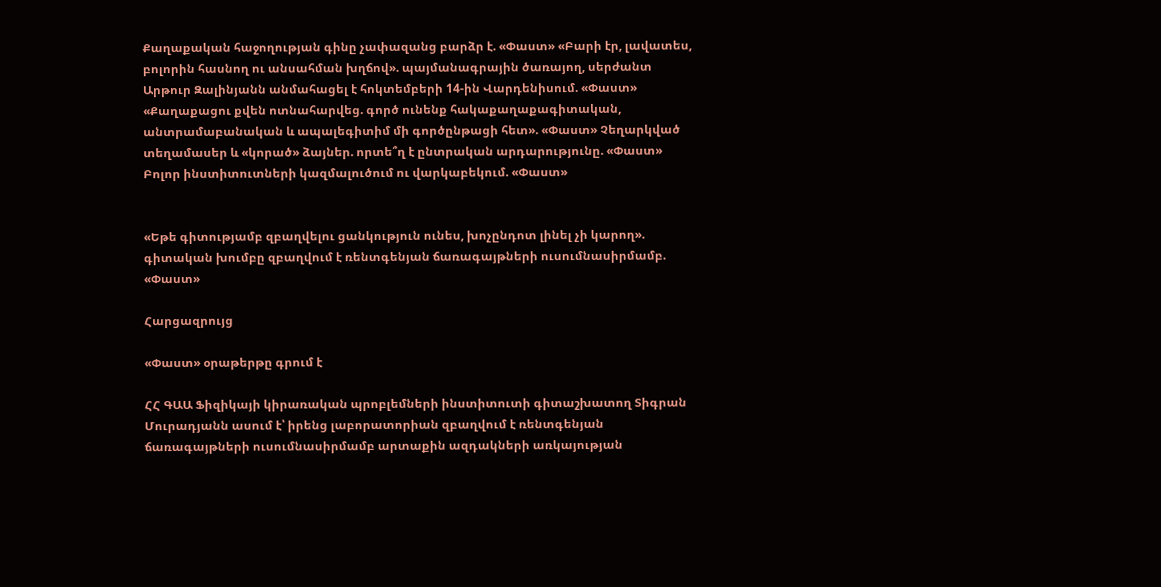Քաղաքական հաջողության գինը չափազանց բարձր է. «Փաստ» «Բարի էր, լավատես, բոլորին հասնող ու անսահման խղճով». պայմանագրային ծառայող, սերժանտ Արթուր Զալինյանն անմահացել է հոկտեմբերի 14-ին Վարդենիսում. «Փաստ» «Քաղաքացու քվեն ոտնահարվեց. գործ ունենք հակաքաղաքագիտական, անտրամաբանական և ապալեգիտիմ մի գործընթացի հետ». «Փաստ» Չեղարկված տեղամասեր և «կորած» ձայներ. որտե՞ղ է ընտրական արդարությունը. «Փաստ» Բոլոր ինստիտուտների կազմալուծում ու վարկաբեկում. «Փաստ»


«Եթե գիտությամբ զբաղվելու ցանկություն ունես, խոչընդոտ լինել չի կարող». գիտական խումբը զբաղվում է ռենտգենյան ճառագայթների ուսումնասիրմամբ. «Փաստ»

Հարցազրույց

«Փաստ» օրաթերթը գրում է

ՀՀ ԳԱԱ Ֆիզիկայի կիրառական պրոբլեմների ինստիտուտի գիտաշխատող Տիգրան Մուրադյանն ասում է՝ իրենց լաբորատորիան զբաղվում է ռենտգենյան ճառագայթների ուսումնասիրմամբ արտաքին ազդակների առկայության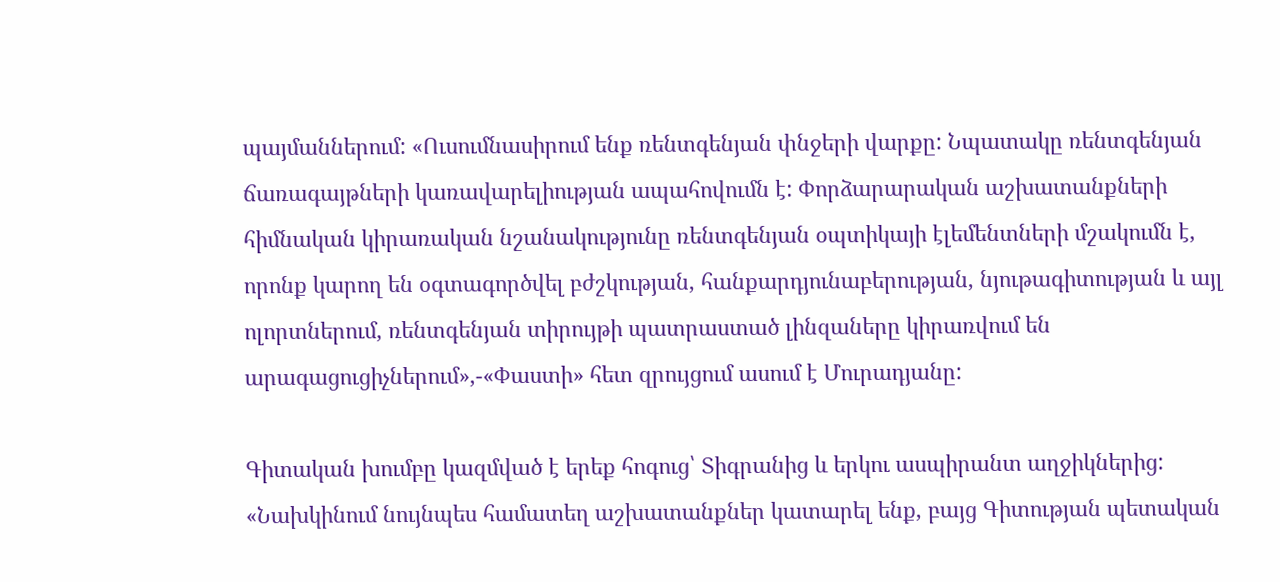պայմաններում: «Ուսումնասիրում ենք ռենտգենյան փնջերի վարքը: Նպատակը ռենտգենյան ճառագայթների կառավարելիության ապահովումն է: Փորձարարական աշխատանքների հիմնական կիրառական նշանակությունը ռենտգենյան օպտիկայի էլեմենտների մշակումն է, որոնք կարող են օգտագործվել բժշկության, հանքարդյունաբերության, նյութագիտության և այլ ոլորտներում, ռենտգենյան տիրույթի պատրաստած լինզաները կիրառվում են արագացուցիչներում»,-«Փաստի» հետ զրույցում ասում է Մուրադյանը:

Գիտական խումբը կազմված է երեք հոգուց՝ Տիգրանից և երկու ասպիրանտ աղջիկներից: «Նախկինում նույնպես համատեղ աշխատանքներ կատարել ենք, բայց Գիտության պետական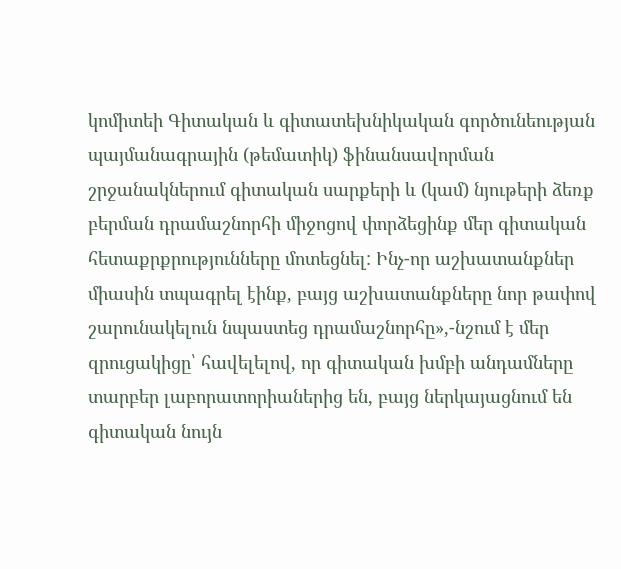կոմիտեի Գիտական և գիտատեխնիկական գործունեության պայմանագրային (թեմատիկ) ֆինանսավորման շրջանակներում գիտական սարքերի և (կամ) նյութերի ձեռք բերման դրամաշնորհի միջոցով փորձեցինք մեր գիտական հետաքրքրությունները մոտեցնել: Ինչ-որ աշխատանքներ միասին տպագրել էինք, բայց աշխատանքները նոր թափով շարունակելուն նպաստեց դրամաշնորհը»,-նշում է մեր զրուցակիցը՝ հավելելով, որ գիտական խմբի անդամները տարբեր լաբորատորիաներից են, բայց ներկայացնում են գիտական նույն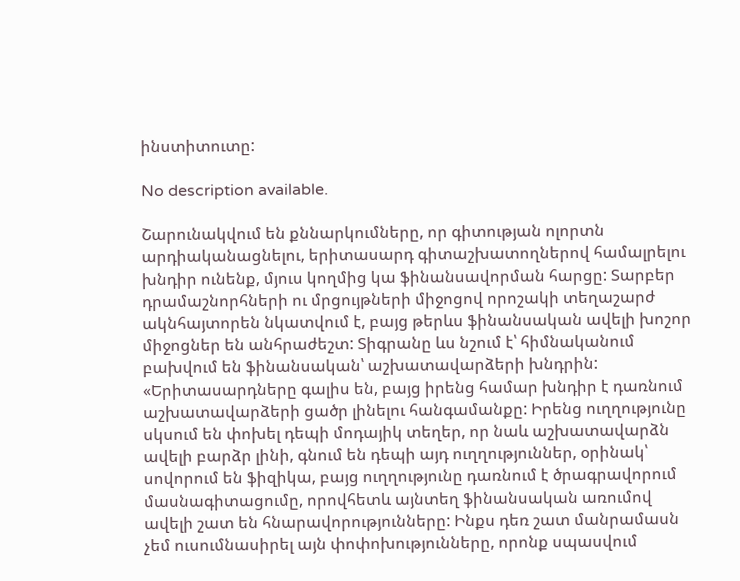ինստիտուտը:

No description available.

Շարունակվում են քննարկումները, որ գիտության ոլորտն արդիականացնելու, երիտասարդ գիտաշխատողներով համալրելու խնդիր ունենք, մյուս կողմից կա ֆինանսավորման հարցը: Տարբեր դրամաշնորհների ու մրցույթների միջոցով որոշակի տեղաշարժ ակնհայտորեն նկատվում է, բայց թերևս ֆինանսական ավելի խոշոր միջոցներ են անհրաժեշտ: Տիգրանը ևս նշում է՝ հիմնականում բախվում են ֆինանսական՝ աշխատավարձերի խնդրին: «Երիտասարդները գալիս են, բայց իրենց համար խնդիր է դառնում աշխատավարձերի ցածր լինելու հանգամանքը: Իրենց ուղղությունը սկսում են փոխել դեպի մոդայիկ տեղեր, որ նաև աշխատավարձն ավելի բարձր լինի, գնում են դեպի այդ ուղղություններ, օրինակ՝ սովորում են ֆիզիկա, բայց ուղղությունը դառնում է ծրագրավորում մասնագիտացումը, որովհետև այնտեղ ֆինանսական առումով ավելի շատ են հնարավորությունները: Ինքս դեռ շատ մանրամասն չեմ ուսումնասիրել այն փոփոխությունները, որոնք սպասվում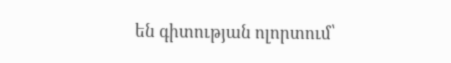են գիտության ոլորտում՝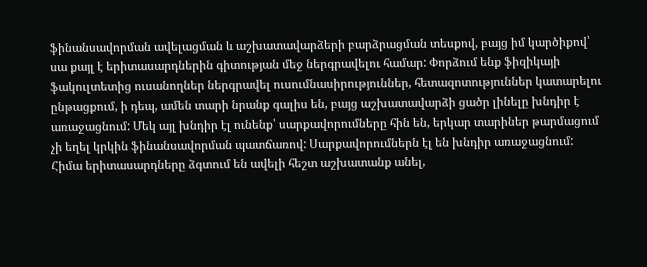ֆինանսավորման ավելացման և աշխատավարձերի բարձրացման տեսքով, բայց իմ կարծիքով՝ սա քայլ է երիտասարդներին գիտության մեջ ներգրավելու համար: Փորձում ենք ֆիզիկայի ֆակուլտետից ուսանողներ ներգրավել ուսումնասիրություններ, հետազոտություններ կատարելու ընթացքում, ի դեպ, ամեն տարի նրանք գալիս են, բայց աշխատավարձի ցածր լինելը խնդիր է առաջացնում: Մեկ այլ խնդիր էլ ունենք՝ սարքավորումները հին են, երկար տարիներ թարմացում չի եղել կրկին ֆինանսավորման պատճառով: Սարքավորումներն էլ են խնդիր առաջացնում: Հիմա երիտասարդները ձգտում են ավելի հեշտ աշխատանք անել,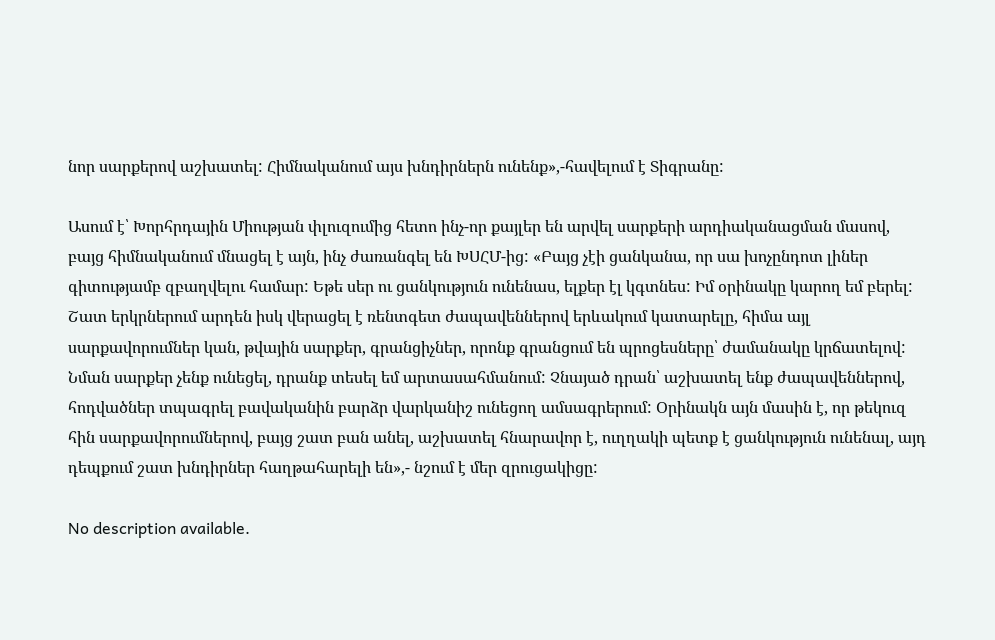նոր սարքերով աշխատել: Հիմնականում այս խնդիրներն ունենք»,-հավելում է Տիգրանը:

Ասում է՝ Խորհրդային Միության փլուզումից հետո ինչ-որ քայլեր են արվել սարքերի արդիականացման մասով, բայց հիմնականում մնացել է այն, ինչ ժառանգել են ԽՍՀՄ-ից: «Բայց չէի ցանկանա, որ սա խոչընդոտ լիներ գիտությամբ զբաղվելու համար: Եթե սեր ու ցանկություն ունենաս, ելքեր էլ կգտնես: Իմ օրինակը կարող եմ բերել: Շատ երկրներում արդեն իսկ վերացել է ռենտգետ ժապավեններով երևակում կատարելը, հիմա այլ սարքավորումներ կան, թվային սարքեր, գրանցիչներ, որոնք գրանցում են պրոցեսները՝ ժամանակը կրճատելով: Նման սարքեր չենք ունեցել, դրանք տեսել եմ արտասահմանում: Չնայած դրան՝ աշխատել ենք ժապավեններով, հոդվածներ տպագրել բավականին բարձր վարկանիշ ունեցող ամսագրերում: Օրինակն այն մասին է, որ թեկուզ հին սարքավորումներով, բայց շատ բան անել, աշխատել հնարավոր է, ուղղակի պետք է ցանկություն ունենալ, այդ դեպքում շատ խնդիրներ հաղթահարելի են»,- նշում է մեր զրուցակիցը:

No description available.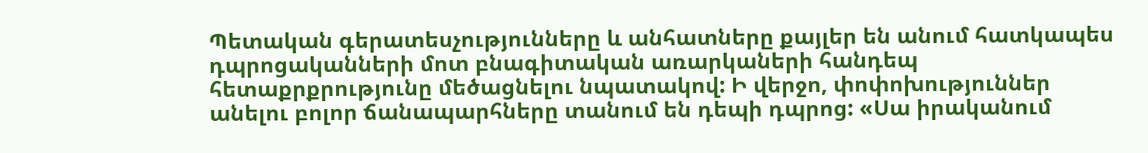Պետական գերատեսչությունները և անհատները քայլեր են անում հատկապես դպրոցականների մոտ բնագիտական առարկաների հանդեպ հետաքրքրությունը մեծացնելու նպատակով: Ի վերջո, փոփոխություններ անելու բոլոր ճանապարհները տանում են դեպի դպրոց: «Սա իրականում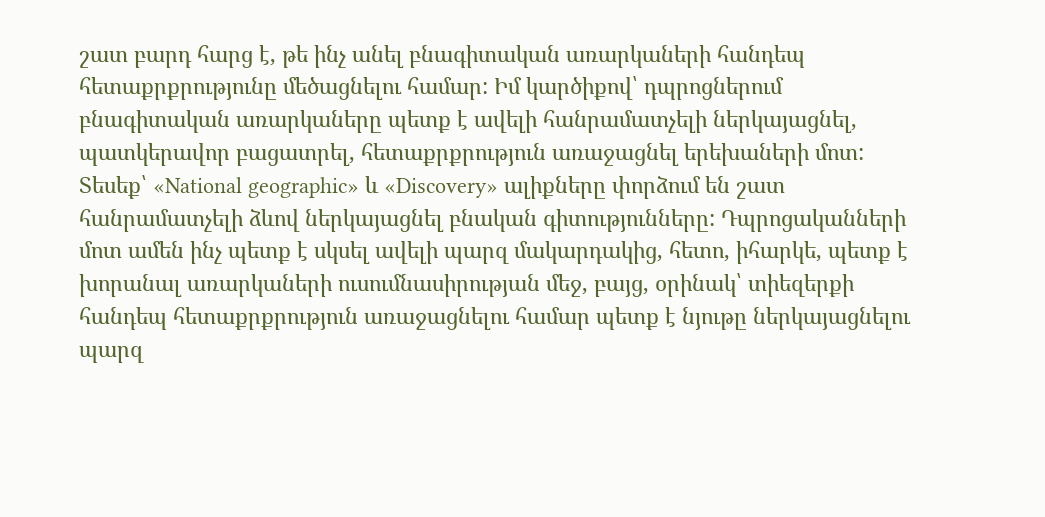շատ բարդ հարց է, թե ինչ անել բնագիտական առարկաների հանդեպ հետաքրքրությունը մեծացնելու համար: Իմ կարծիքով՝ դպրոցներում բնագիտական առարկաները պետք է ավելի հանրամատչելի ներկայացնել, պատկերավոր բացատրել, հետաքրքրություն առաջացնել երեխաների մոտ: Տեսեք՝ «National geographic» և «Discovery» ալիքները փորձում են շատ հանրամատչելի ձևով ներկայացնել բնական գիտությունները: Դպրոցականների մոտ ամեն ինչ պետք է սկսել ավելի պարզ մակարդակից, հետո, իհարկե, պետք է խորանալ առարկաների ուսումնասիրության մեջ, բայց, օրինակ՝ տիեզերքի հանդեպ հետաքրքրություն առաջացնելու համար պետք է նյութը ներկայացնելու պարզ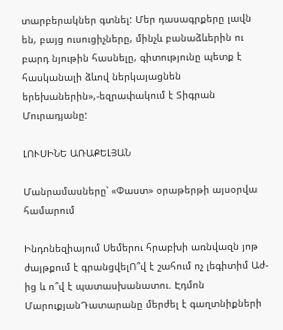տարբերակներ գտնել: Մեր դասագրքերը լավն են, բայց ուսուցիչները, մինչև բանաձևերին ու բարդ նյութին հասնելը, գիտությունը պետք է հասկանալի ձևով ներկայացնեն երեխաներին»,-եզրափակում է Տիգրան Մուրադյանը:

ԼՈՒՍԻՆԵ ԱՌԱՔԵԼՅԱՆ

Մանրամասները՝ «Փաստ» օրաթերթի այսօրվա համարում

Ինդոնեզիայում Սեմերու հրաբխի առնվազն յոթ ժայթքում է գրանցվելՈ՞վ է շահում ոչ լեգիտիմ Աժ-ից և ո՞վ է պատասխանատու. Էդմոն ՄարուքյանԴատարանը մերժել է գաղտնիքների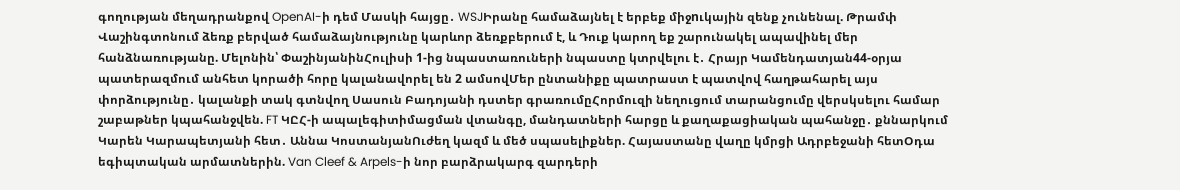գողության մեղադրանքով OpenAI-ի դեմ Մասկի հայցը․ WSJԻրանը համաձայնել է երբեք միջnւկային զենք չունենալ. Թրամփ Վաշինգտոնում ձեռք բերված համաձայնությունը կարևոր ձեռքբերում է, և Դուք կարող եք շարունակել ապավինել մեր հանձնառությանը. Մելոնին՝ ՓաշինյանինՀուլիսի 1-ից նպաստառուների նպաստը կտրվելու է․ Հրայր Կամենդատյան44-օրյա պատերազմում անհետ կորածի հորը կալանավորել են 2 ամսովՄեր ընտանիքը պատրաստ է պատվով հաղթահարել այս փորձությունը․ կալանքի տակ գտնվող Սասուն Բադոյանի դստեր գրառումըՀորմուզի նեղուցում տարանցումը վերսկսելու համար շաբաթներ կպահանջվեն. FT ԿԸՀ-ի ապալեգիտիմացման վտանգը, մանդատների հարցը և քաղաքացիական պահանջը․ քննարկում Կարեն Կարապետյանի հետ․ Աննա ԿոստանյանՈւժեղ կազմ և մեծ սպասելիքներ. Հայաստանը վաղը կմրցի Ադրբեջանի հետՕդա եգիպտական արմատներին. Van Cleef & Arpels-ի նոր բարձրակարգ զարդերի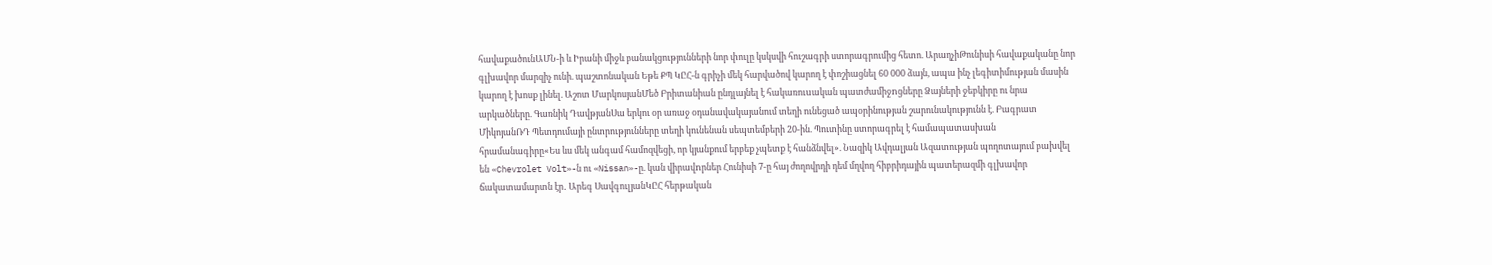հավաքածունԱՄՆ-ի և Իրանի միջև բանակցությունների նոր փուլը կսկսվի հուշագրի ստորագրումից հետո. ԱրաղչիԹունիսի հավաքականը նոր գլխավոր մարզիչ ունի. պաշտոնական Եթե ՔՊ ԿԸՀ-ն գրիչի մեկ հարվածով կարող է փոշիացնել 60 000 ձայն, ապա ինչ լեգիտիմության մասին կարող է խոսք լինել. Աշոտ ՄարկոսյանՄեծ Բրիտանիան ընդլայնել է հակառուuական պատժամիջnցները Ձայների ջեբկիրը ու նրա արկածները. Գառնիկ ԴավթյանՍա երկու օր առաջ օդանավակայանում տեղի ունեցած ապօրինության շարունակությունն է. Բագրատ ՄիկոյանՌԴ Պետդումայի ընտրությունները տեղի կունենան սեպտեմբերի 20-ին. Պուտինը ստորագրել է համապատասխան հրամանագիրը«Ես ևս մեկ անգամ համոզվեցի, որ կյանքում երբեք չպետք է հանձնվել». Նազիկ Ավդալյան Ազատության պողոտայում բախվել են «Chevrolet Volt»-ն ու «Nissan»-ը. կան վիրավnրներ Հունիսի 7-ը հայ ժողովրդի դեմ մղվող հիբրիդային պատերազմի գլխավոր ճակատամարտն էր․ Արեգ ՍավգուլյանԿԸՀ հերթական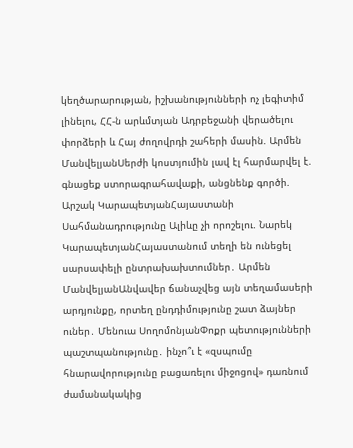կեղծարարության, իշխանությունների ոչ լեգիտիմ լինելու, ՀՀ-ն արևմտյան Ադրբեջանի վերածելու փորձերի և Հայ ժողովրդի շահերի մասին. Արմեն ՄանվելյանՍերժի կոստյումին լավ էլ հարմարվել է. գնացեք ստորագրահավաքի, անցնենք գործի. Արշակ ԿարապետյանՀայաստանի Սահմանադրությունը Ալիևը չի որոշելու. Նարեկ ԿարապետյանՀայաստանում տեղի են ունեցել սարսափելի ընտրախախտումներ․ Արմեն ՄանվելյանԱնվավեր ճանաչվեց այն տեղամասերի արդյունքը, որտեղ ընդդիմությունը շատ ձայներ ուներ․ Մենուա ՍողոմոնյանՓոքր պետությունների պաշտպանությունը․ ինչո՞ւ է «զսպումը հնարավորությունը բացառելու միջոցով» դառնում ժամանակակից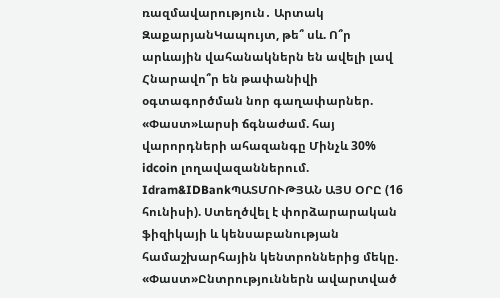ռազմավարություն․ Արտակ ԶաքարյանԿապույտ, թե՞ սև. Ո՞ր արևային վահանակներն են ավելի լավ Հնարավո՞ր են թափանիվի օգտագործման նոր գաղափարներ. «Փաստ»Լարսի ճգնաժամ. հայ վարորդների ահազանգը Մինչև 30% idcoin լողավազաններում. Idram&IDBankՊԱՏՄՈՒԹՅԱՆ ԱՅՍ ՕՐԸ (16 հունիսի). Ստեղծվել է փորձարարական ֆիզիկայի և կենսաբանության համաշխարհային կենտրոններից մեկը. «Փաստ»Ընտրություններն ավարտված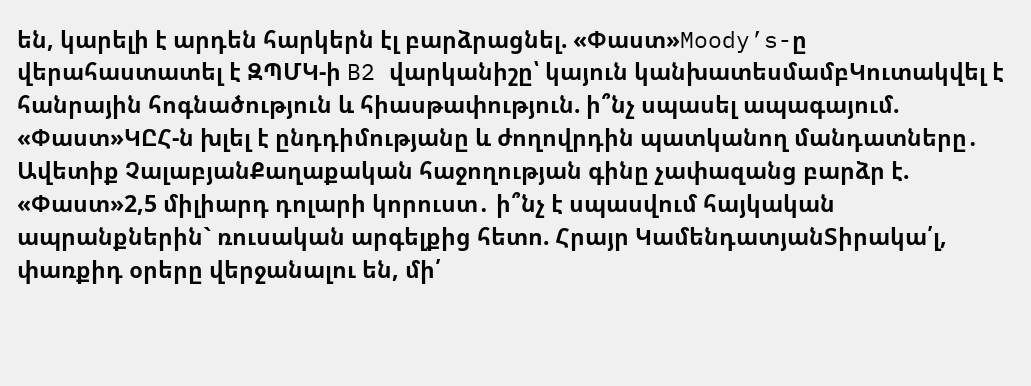են, կարելի է արդեն հարկերն էլ բարձրացնել. «Փաստ»Moody’s-ը վերահաստատել է ԶՊՄԿ-ի B2 վարկանիշը՝ կայուն կանխատեսմամբԿուտակվել է հանրային հոգնածություն և հիասթափություն. ի՞նչ սպասել ապագայում. «Փաստ»ԿԸՀ-ն խլել է ընդդիմությանը և ժողովրդին պատկանող մանդատները․ Ավետիք ՉալաբյանՔաղաքական հաջողության գինը չափազանց բարձր է. «Փաստ»2,5 միլիարդ դոլարի կորուստ․ ի՞նչ է սպասվում հայկական ապրանքներին` ռուսական արգելքից հետո. Հրայր ԿամենդատյանՏիրակա՛լ, փառքիդ օրերը վերջանալու են, մի՛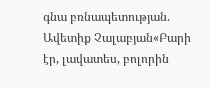գնա բռնապետության. Ավետիք Չալաբյան«Բարի էր, լավատես, բոլորին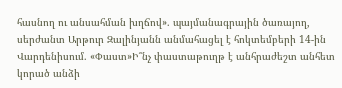հասնող ու անսահման խղճով». պայմանագրային ծառայող, սերժանտ Արթուր Զալինյանն անմահացել է հոկտեմբերի 14-ին Վարդենիսում. «Փաստ»Ի՞նչ փաստաթուղթ է անհրաժեշտ անհետ կորած անձի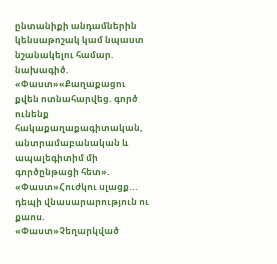ընտանիքի անդամներին կենսաթոշակ կամ նպաստ նշանակելու համար. նախագիծ. «Փաստ»«Քաղաքացու քվեն ոտնահարվեց. գործ ունենք հակաքաղաքագիտական, անտրամաբանական և ապալեգիտիմ մի գործընթացի հետ». «Փաստ»Հուժկու սլացք... դեպի վնասարարություն ու քաոս. «Փաստ»Չեղարկված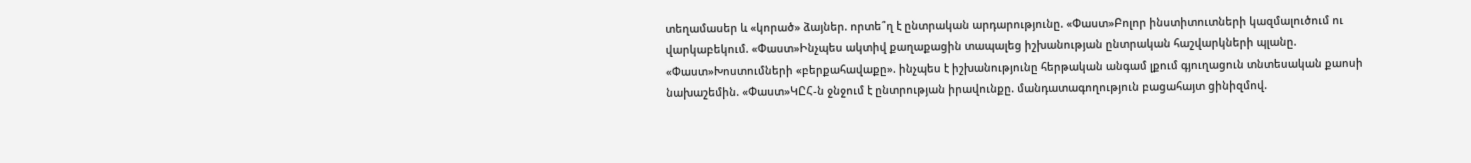տեղամասեր և «կորած» ձայներ. որտե՞ղ է ընտրական արդարությունը. «Փաստ»Բոլոր ինստիտուտների կազմալուծում ու վարկաբեկում. «Փաստ»Ինչպես ակտիվ քաղաքացին տապալեց իշխանության ընտրական հաշվարկների պլանը. «Փաստ»Խոստումների «բերքահավաքը». ինչպես է իշխանությունը հերթական անգամ լքում գյուղացուն տնտեսական քաոսի նախաշեմին. «Փաստ»ԿԸՀ-ն ջնջում է ընտրության իրավունքը. մանդատագողություն բացահայտ ցինիզմով.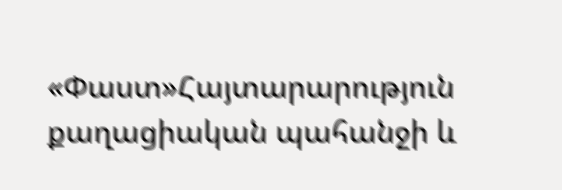«Փաստ»Հայտարարություն քաղացիական պահանջի և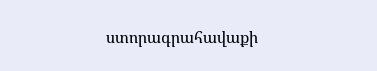ստորագրահավաքի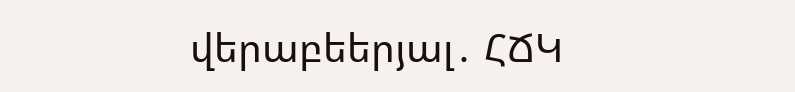վերաբեերյալ․ ՀՃԿ